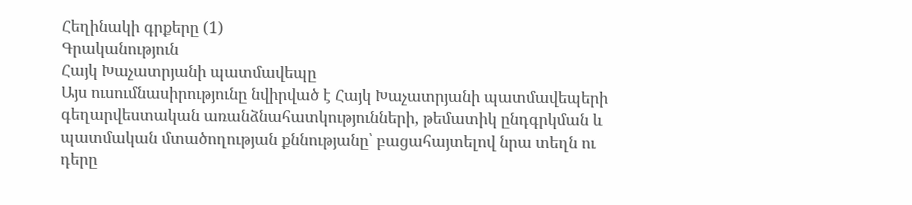Հեղինակի գրքերը (1)
Գրականություն
Հայկ Խաչատրյանի պատմավեպը
Այս ուսումնասիրությունը նվիրված է Հայկ Խաչատրյանի պատմավեպերի գեղարվեստական առանձնահատկությունների, թեմատիկ ընդգրկման և պատմական մտածողության քննությանը՝ բացահայտելով նրա տեղն ու դերը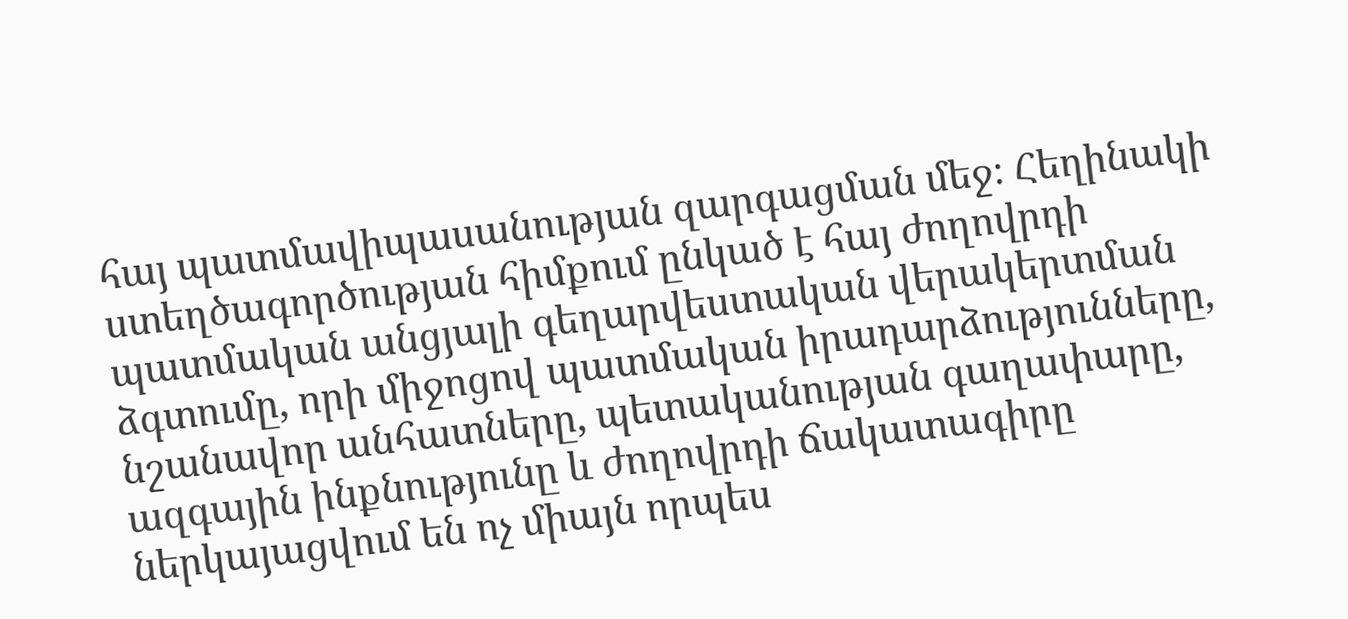հայ պատմավիպասանության զարգացման մեջ։ Հեղինակի ստեղծագործության հիմքում ընկած է հայ ժողովրդի պատմական անցյալի գեղարվեստական վերակերտման ձգտումը, որի միջոցով պատմական իրադարձությունները, նշանավոր անհատները, պետականության գաղափարը, ազգային ինքնությունը և ժողովրդի ճակատագիրը ներկայացվում են ոչ միայն որպես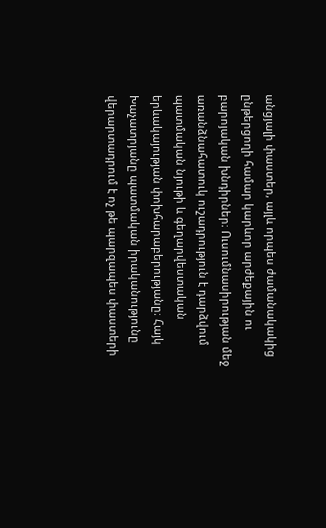անցյալի փաստեր, այլև որպես ժամանակակից ընթերցողի համար կարևոր արժեքային ու բարոյական խնդիրներ։ Ուսումնասիրության մեջ առանձնահատուկ ուշադրություն է դարձվում պատմական նյութի և գեղարվեստական երևակայության փոխհարաբերությանը։ Հայկ Խաչատրյանը պատմական իրականությունը վերարտադրում է ոչ թե պարզապես փաստերի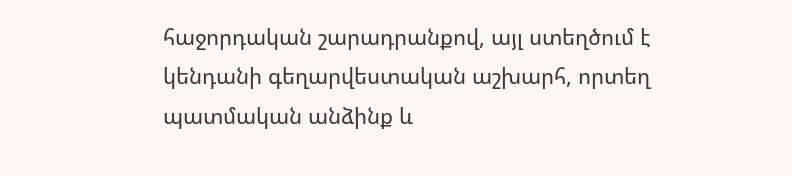հաջորդական շարադրանքով, այլ ստեղծում է կենդանի գեղարվեստական աշխարհ, որտեղ պատմական անձինք և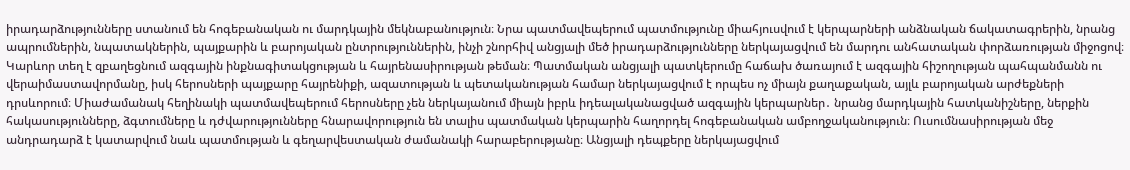իրադարձությունները ստանում են հոգեբանական ու մարդկային մեկնաբանություն։ Նրա պատմավեպերում պատմությունը միահյուսվում է կերպարների անձնական ճակատագրերին, նրանց ապրումներին, նպատակներին, պայքարին և բարոյական ընտրություններին, ինչի շնորհիվ անցյալի մեծ իրադարձությունները ներկայացվում են մարդու անհատական փորձառության միջոցով։ Կարևոր տեղ է զբաղեցնում ազգային ինքնագիտակցության և հայրենասիրության թեման։ Պատմական անցյալի պատկերումը հաճախ ծառայում է ազգային հիշողության պահպանմանն ու վերաիմաստավորմանը, իսկ հերոսների պայքարը հայրենիքի, ազատության և պետականության համար ներկայացվում է որպես ոչ միայն քաղաքական, այլև բարոյական արժեքների դրսևորում։ Միաժամանակ հեղինակի պատմավեպերում հերոսները չեն ներկայանում միայն իբրև իդեալականացված ազգային կերպարներ․ նրանց մարդկային հատկանիշները, ներքին հակասությունները, ձգտումները և դժվարությունները հնարավորություն են տալիս պատմական կերպարին հաղորդել հոգեբանական ամբողջականություն։ Ուսումնասիրության մեջ անդրադարձ է կատարվում նաև պատմության և գեղարվեստական ժամանակի հարաբերությանը։ Անցյալի դեպքերը ներկայացվում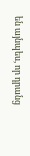են այնպես, որ դրանց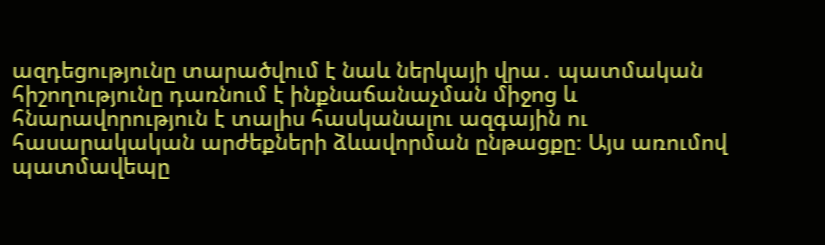ազդեցությունը տարածվում է նաև ներկայի վրա․ պատմական հիշողությունը դառնում է ինքնաճանաչման միջոց և հնարավորություն է տալիս հասկանալու ազգային ու հասարակական արժեքների ձևավորման ընթացքը։ Այս առումով պատմավեպը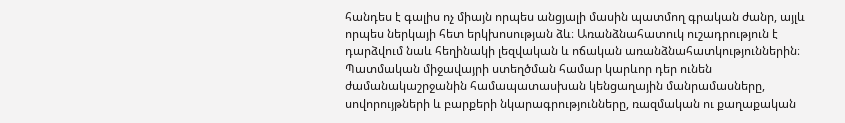հանդես է գալիս ոչ միայն որպես անցյալի մասին պատմող գրական ժանր, այլև որպես ներկայի հետ երկխոսության ձև։ Առանձնահատուկ ուշադրություն է դարձվում նաև հեղինակի լեզվական և ոճական առանձնահատկություններին։ Պատմական միջավայրի ստեղծման համար կարևոր դեր ունեն ժամանակաշրջանին համապատասխան կենցաղային մանրամասները, սովորույթների և բարքերի նկարագրությունները, ռազմական ու քաղաքական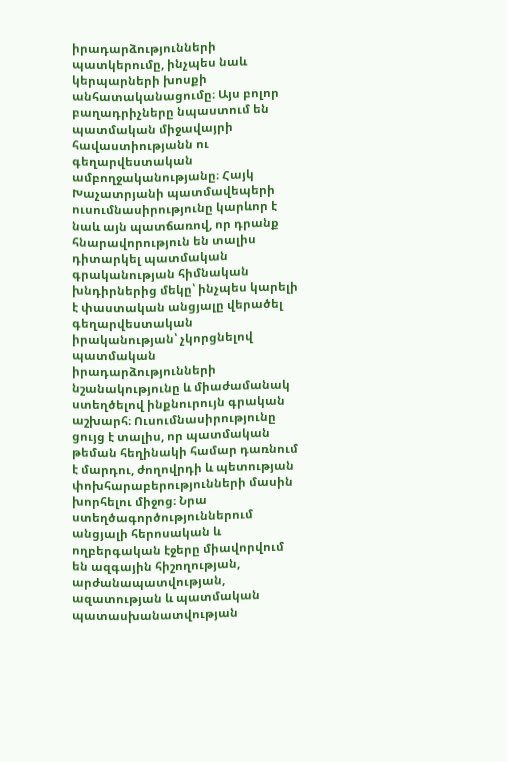իրադարձությունների պատկերումը, ինչպես նաև կերպարների խոսքի անհատականացումը։ Այս բոլոր բաղադրիչները նպաստում են պատմական միջավայրի հավաստիությանն ու գեղարվեստական ամբողջականությանը։ Հայկ Խաչատրյանի պատմավեպերի ուսումնասիրությունը կարևոր է նաև այն պատճառով, որ դրանք հնարավորություն են տալիս դիտարկել պատմական գրականության հիմնական խնդիրներից մեկը՝ ինչպես կարելի է փաստական անցյալը վերածել գեղարվեստական իրականության՝ չկորցնելով պատմական իրադարձությունների նշանակությունը և միաժամանակ ստեղծելով ինքնուրույն գրական աշխարհ։ Ուսումնասիրությունը ցույց է տալիս, որ պատմական թեման հեղինակի համար դառնում է մարդու, ժողովրդի և պետության փոխհարաբերությունների մասին խորհելու միջոց։ Նրա ստեղծագործություններում անցյալի հերոսական և ողբերգական էջերը միավորվում են ազգային հիշողության, արժանապատվության, ազատության և պատմական պատասխանատվության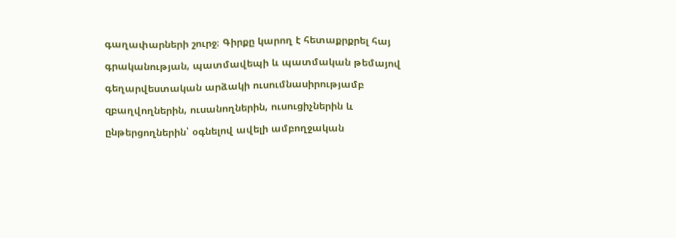գաղափարների շուրջ։ Գիրքը կարող է հետաքրքրել հայ գրականության, պատմավեպի և պատմական թեմայով գեղարվեստական արձակի ուսումնասիրությամբ զբաղվողներին, ուսանողներին, ուսուցիչներին և ընթերցողներին՝ օգնելով ավելի ամբողջական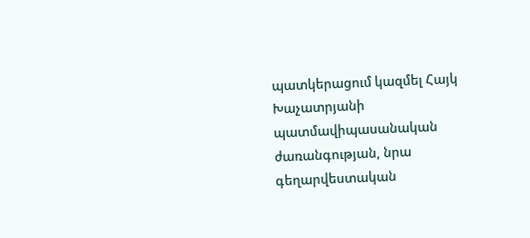պատկերացում կազմել Հայկ Խաչատրյանի պատմավիպասանական ժառանգության, նրա գեղարվեստական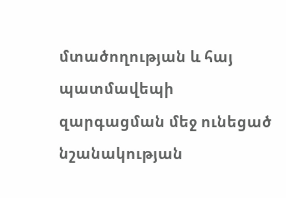մտածողության և հայ պատմավեպի զարգացման մեջ ունեցած նշանակության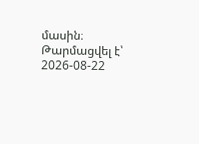մասին։
Թարմացվել է՝ 2026-08-22